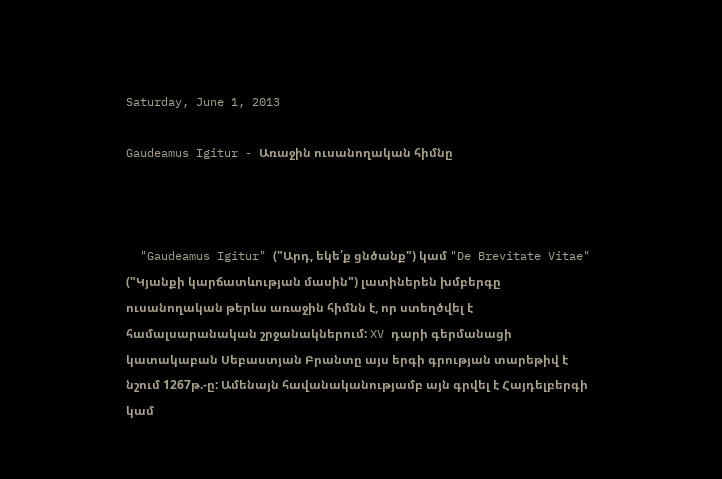Saturday, June 1, 2013

Gaudeamus Igitur - Առաջին ուսանողական հիմնը



  "Gaudeamus Igitur" ("Արդ, եկե՛ք ցնծանք") կամ "De Brevitate Vitae" ("Կյանքի կարճատևության մասին") լատիներեն խմբերգը ուսանողական թերևս առաջին հիմնն է, որ ստեղծվել է համալսարանական շրջանակներում: XV դարի գերմանացի կատակաբան Սեբաստյան Բրանտը այս երգի գրության տարեթիվ է նշում 1267թ.-ը: Ամենայն հավանականությամբ այն գրվել է Հայդելբերգի կամ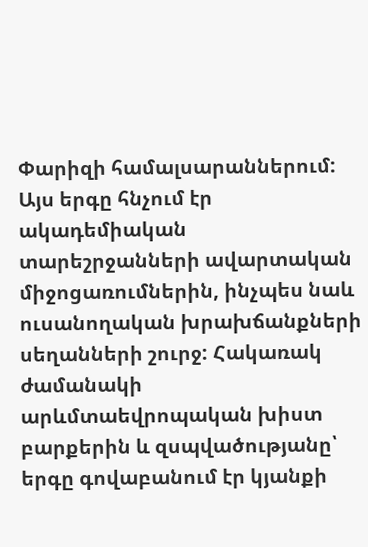Փարիզի համալսարաններում: Այս երգը հնչում էր ակադեմիական տարեշրջանների ավարտական միջոցառումներին, ինչպես նաև ուսանողական խրախճանքների սեղանների շուրջ: Հակառակ ժամանակի արևմտաեվրոպական խիստ բարքերին և զսպվածությանը՝ երգը գովաբանում էր կյանքի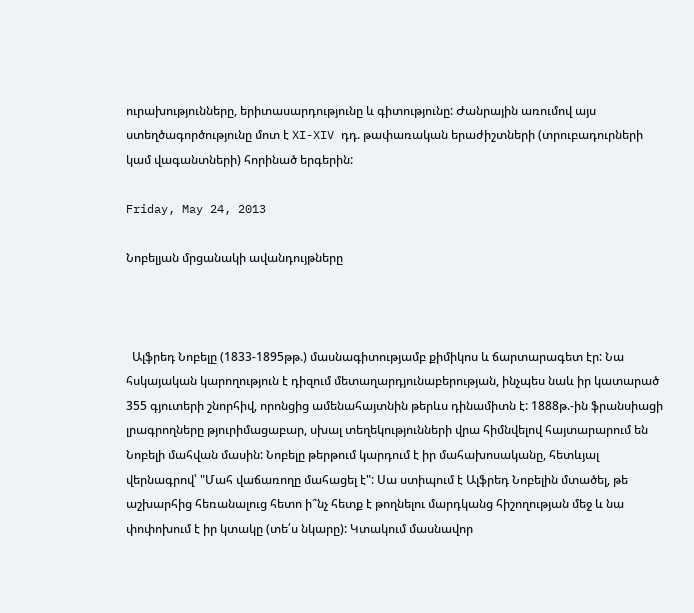ուրախությունները, երիտասարդությունը և գիտությունը: Ժանրային առումով այս ստեղծագործությունը մոտ է XI-XIV դդ. թափառական երաժիշտների (տրուբադուրների կամ վագանտների) հորինած երգերին:

Friday, May 24, 2013

Նոբելյան մրցանակի ավանդույթները



  Ալֆրեդ Նոբելը (1833-1895թթ.) մասնագիտությամբ քիմիկոս և ճարտարագետ էր: Նա հսկայական կարողություն է դիզում մետաղարդյունաբերության, ինչպես նաև իր կատարած 355 գյուտերի շնորհիվ, որոնցից ամենահայտնին թերևս դինամիտն է: 1888թ.-ին ֆրանսիացի լրագրողները թյուրիմացաբար, սխալ տեղեկությունների վրա հիմնվելով հայտարարում են Նոբելի մահվան մասին: Նոբելը թերթում կարդում է իր մահախոսականը, հետևյալ վերնագրով՝ "Մահ վաճառողը մահացել է": Սա ստիպում է Ալֆրեդ Նոբելին մտածել, թե աշխարհից հեռանալուց հետո ի՞նչ հետք է թողնելու մարդկանց հիշողության մեջ և նա փոփոխում է իր կտակը (տե՛ս նկարը): Կտակում մասնավոր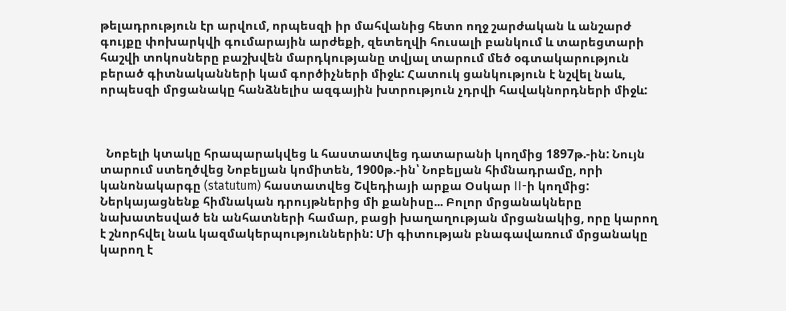թելադրություն էր արվում, որպեսզի իր մահվանից հետո ողջ շարժական և անշարժ գույքը փոխարկվի գումարային արժեքի, զետեղվի հուսալի բանկում և տարեցտարի հաշվի տոկոսները բաշխվեն մարդկությանը տվյալ տարում մեծ օգտակարություն բերած գիտնականների կամ գործիչների միջև: Հատուկ ցանկություն է նշվել նաև, որպեսզի մրցանակը հանձնելիս ազգային խտրություն չդրվի հավակնորդների միջև:



  Նոբելի կտակը հրապարակվեց և հաստատվեց դատարանի կողմից 1897թ.-ին: Նույն տարում ստեղծվեց Նոբելյան կոմիտեն, 1900թ.-ին՝ Նոբելյան հիմնադրամը, որի կանոնակարգը (statutum) հաստատվեց Շվեդիայի արքա Օսկար II-ի կողմից: Ներկայացնենք հիմնական դրույթներից մի քանիսը... Բոլոր մրցանակները նախատեսված են անհատների համար, բացի խաղաղության մրցանակից, որը կարող է շնորհվել նաև կազմակերպություններին: Մի գիտության բնագավառում մրցանակը կարող է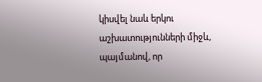կիսվել նաև երկու աշխատությունների միջև, պայմանով, որ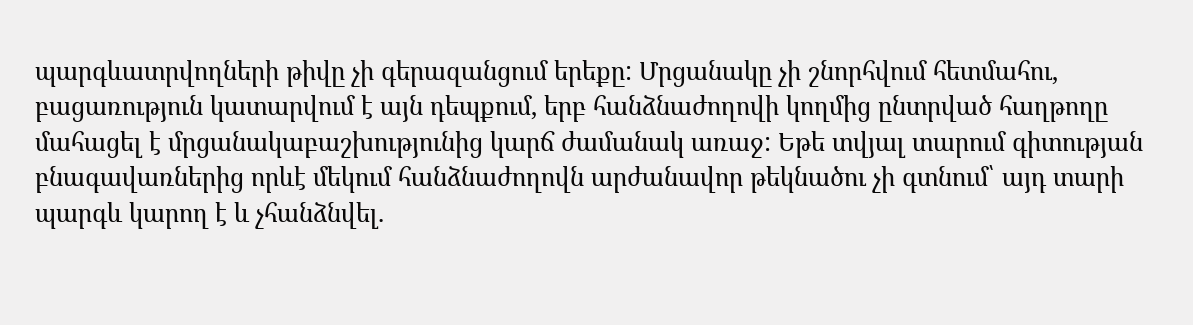պարգևատրվողների թիվը չի գերազանցում երեքը: Մրցանակը չի շնորհվում հետմահու, բացառություն կատարվում է այն դեպքում, երբ հանձնաժողովի կողմից ընտրված հաղթողը մահացել է մրցանակաբաշխությունից կարճ ժամանակ առաջ: Եթե տվյալ տարում գիտության բնագավառներից որևէ մեկում հանձնաժողովն արժանավոր թեկնածու չի գտնում՝ այդ տարի պարգև կարող է և չհանձնվել.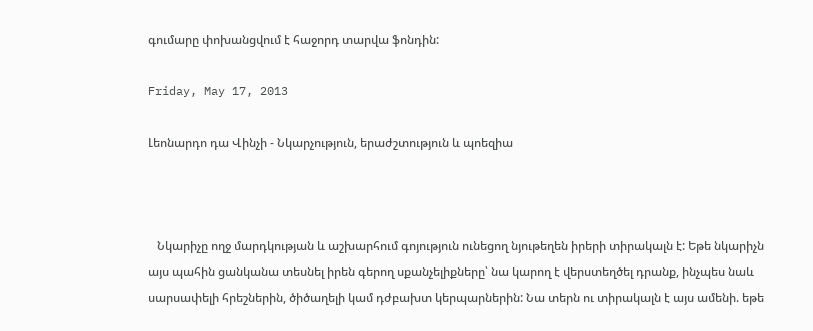գումարը փոխանցվում է հաջորդ տարվա ֆոնդին:

Friday, May 17, 2013

Լեոնարդո դա Վինչի - Նկարչություն, երաժշտություն և պոեզիա



   Նկարիչը ողջ մարդկության և աշխարհում գոյություն ունեցող նյութեղեն իրերի տիրակալն է: Եթե նկարիչն այս պահին ցանկանա տեսնել իրեն գերող սքանչելիքները՝ նա կարող է վերստեղծել դրանք, ինչպես նաև սարսափելի հրեշներին, ծիծաղելի կամ դժբախտ կերպարներին: Նա տերն ու տիրակալն է այս ամենի. եթե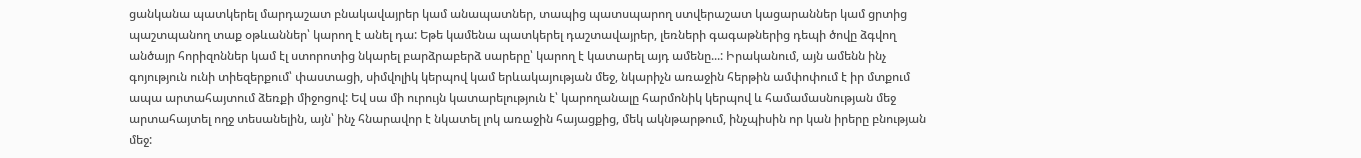ցանկանա պատկերել մարդաշատ բնակավայրեր կամ անապատներ, տապից պատսպարող ստվերաշատ կացարաններ կամ ցրտից պաշտպանող տաք օթևաններ՝ կարող է անել դա: Եթե կամենա պատկերել դաշտավայրեր, լեռների գագաթներից դեպի ծովը ձգվող անծայր հորիզոններ կամ էլ ստորոտից նկարել բարձրաբերձ սարերը՝ կարող է կատարել այդ ամենը...: Իրականում, այն ամենն ինչ գոյություն ունի տիեզերքում՝ փաստացի, սիմվոլիկ կերպով կամ երևակայության մեջ, նկարիչն առաջին հերթին ամփոփում է իր մտքում ապա արտահայտում ձեռքի միջոցով: Եվ սա մի ուրույն կատարելություն է՝ կարողանալը հարմոնիկ կերպով և համամասնության մեջ արտահայտել ողջ տեսանելին, այն՝ ինչ հնարավոր է նկատել լոկ առաջին հայացքից, մեկ ակնթարթում, ինչպիսին որ կան իրերը բնության մեջ: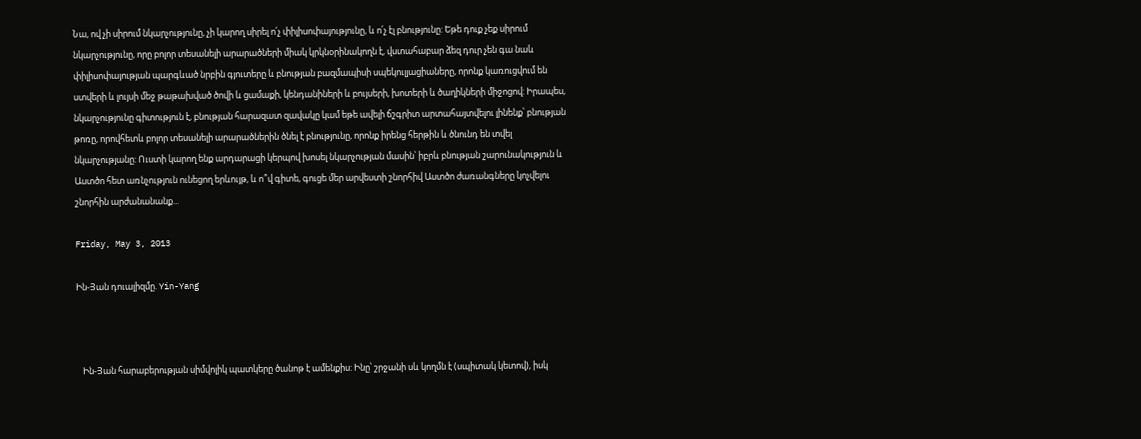Նա, ով չի սիրում նկարչությունը, չի կարող սիրել ո՛չ փիլիսոփայությունը, և ո՛չ էլ բնությունը: Եթե դուք չեք սիրում նկարչությունը, որը բոլոր տեսանելի արարածների միակ կրկնօրինակողն է, վստահաբար ձեզ դուր չեն գա նաև փիլիսոփայության պարգևած նրբին գյուտերը և բնության բազմապիսի սպեկուլյացիաները, որոնք կառուցվում են ստվերի և լույսի մեջ թաթախված ծովի և ցամաքի, կենդանիների և բույսերի, խոտերի և ծաղիկների միջոցով: Իրապես, նկարչությունը գիտություն է, բնության հարազատ զավակը կամ եթե ավելի ճշգրիտ արտահայտվելու լինենք՝ բնության թոռը, որովհետև բոլոր տեսանելի արարածներին ծնել է բնությունը, որոնք իրենց հերթին և ծնունդ են տվել նկարչությանը: Ուստի կարող ենք արդարացի կերպով խոսել նկարչության մասին՝ իբրև բնության շարունակություն և Աստծո հետ առնչություն ունեցող երևույթ, և ո՞վ գիտե, գուցե մեր արվեստի շնորհիվ Աստծո ժառանգները կոչվելու շնորհին արժանանանք...

Friday, May 3, 2013

Ին-Յան դուալիզմը. Yin-Yang



   Ին-Յան հարաբերության սիմվոլիկ պատկերը ծանոթ է ամենքիս: Ինը՝ շրջանի սև կողմն է (սպիտակ կետով), իսկ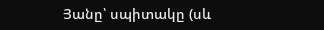Յանը՝ սպիտակը (սև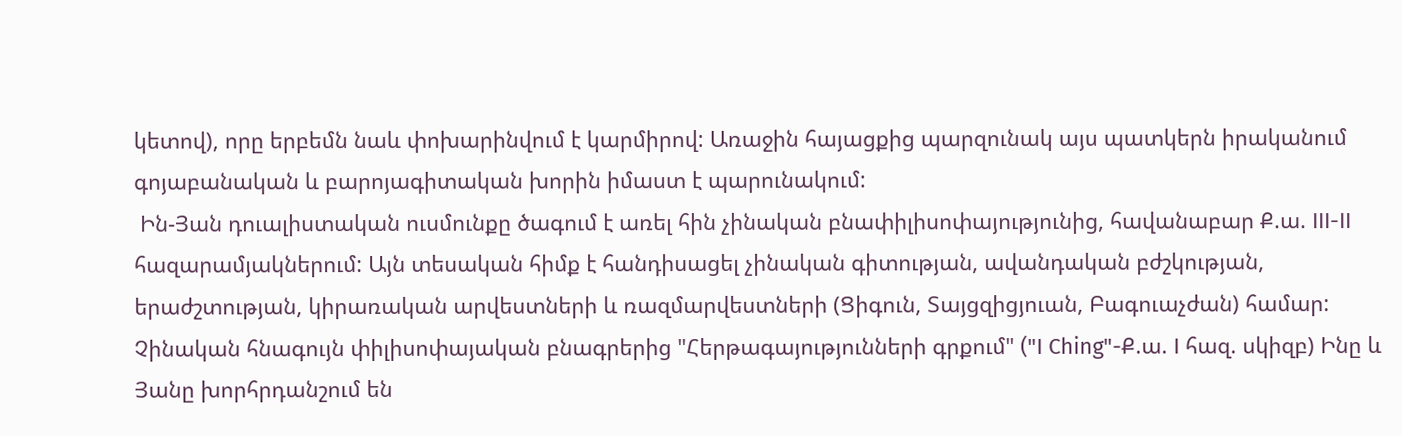կետով), որը երբեմն նաև փոխարինվում է կարմիրով: Առաջին հայացքից պարզունակ այս պատկերն իրականում գոյաբանական և բարոյագիտական խորին իմաստ է պարունակում:
 Ին-Յան դուալիստական ուսմունքը ծագում է առել հին չինական բնափիլիսոփայությունից, հավանաբար Ք.ա. III-II հազարամյակներում: Այն տեսական հիմք է հանդիսացել չինական գիտության, ավանդական բժշկության, երաժշտության, կիրառական արվեստների և ռազմարվեստների (Ցիգուն, Տայցզիցյուան, Բագուաչժան) համար: Չինական հնագույն փիլիսոփայական բնագրերից "Հերթագայությունների գրքում" ("I Ching"-Ք.ա. I հազ. սկիզբ) Ինը և Յանը խորհրդանշում են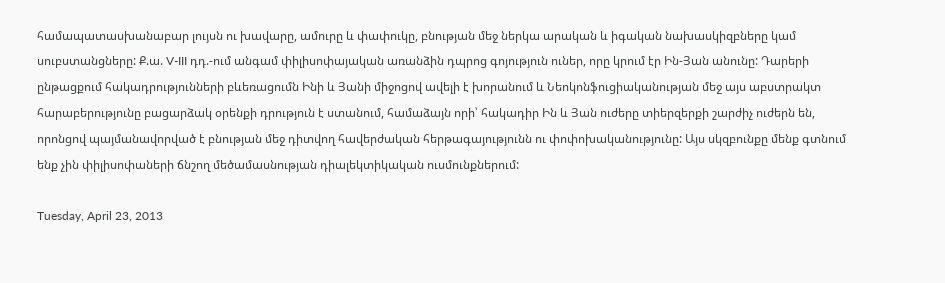համապատասխանաբար լույսն ու խավարը, ամուրը և փափուկը, բնության մեջ ներկա արական և իգական նախասկիզբները կամ սուբստանցները: Ք.ա. V-III դդ.-ում անգամ փիլիսոփայական առանձին դպրոց գոյություն ուներ, որը կրում էր Ին-Յան անունը: Դարերի ընթացքում հակադրությունների բևեռացումն Ինի և Յանի միջոցով ավելի է խորանում և Նեոկոնֆուցիականության մեջ այս աբստրակտ հարաբերությունը բացարձակ օրենքի դրություն է ստանում, համաձայն որի՝ հակադիր Ին և Յան ուժերը տիերզերքի շարժիչ ուժերն են, որոնցով պայմանավորված է բնության մեջ դիտվող հավերժական հերթագայությունն ու փոփոխականությունը: Այս սկզբունքը մենք գտնում ենք չին փիլիսոփաների ճնշող մեծամասնության դիալեկտիկական ուսմունքներում:

Tuesday, April 23, 2013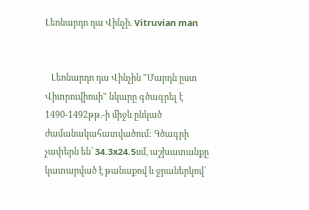Լեոնարդո դա Վինչի. Vitruvian man


   Լեոնարդո դա Վինչին "Մարդն ըստ Վիտրուվիոսի" նկարը գծագրել է 1490-1492թթ.-ի միջև ընկած ժամանակահատվածում: Գծագրի չափերն են՝ 34.3x24.5սմ, աշխատանքը կատարված է թանաքով և ջրաներկով՝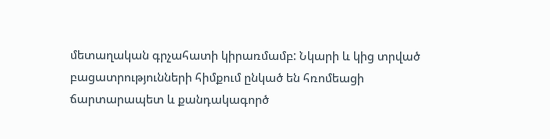մետաղական գրչահատի կիրառմամբ: Նկարի և կից տրված բացատրությունների հիմքում ընկած են հռոմեացի ճարտարապետ և քանդակագործ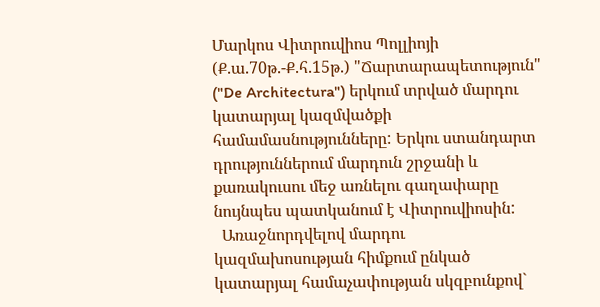Մարկոս Վիտրուվիոս Պոլլիոյի (Ք.ա.70թ.-Ք.հ.15թ.) "Ճարտարապետություն" ("De Architectura") երկում տրված մարդու կատարյալ կազմվածքի համամասնությունները: Երկու ստանդարտ դրություններում մարդուն շրջանի և քառակուսու մեջ առնելու գաղափարը նույնպես պատկանում է Վիտրուվիոսին:
  Առաջնորդվելով մարդու կազմախոսության հիմքում ընկած կատարյալ համաչափության սկզբունքով`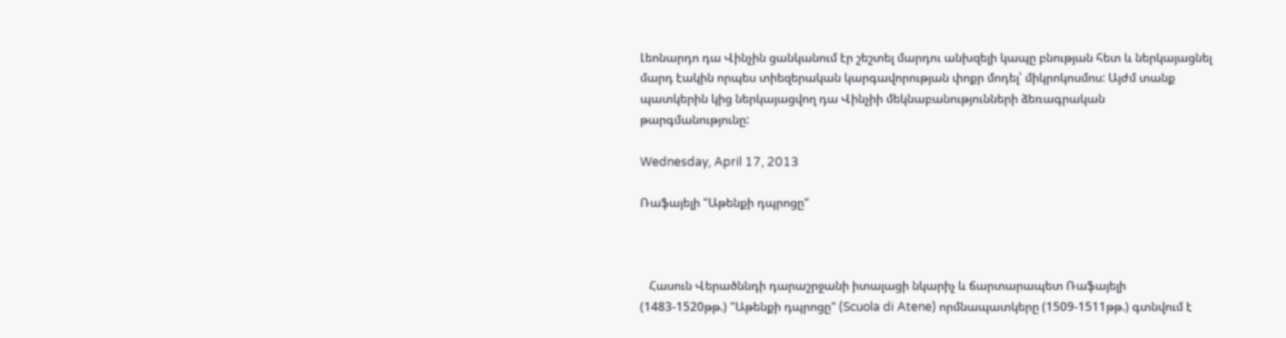Լեոնարդո դա Վինչին ցանկանում էր շեշտել մարդու անխզելի կապը բնության հետ և ներկայացնել մարդ էակին որպես տիեզերական կարգավորության փոքր մոդել՝ միկրոկոսմոս: Այժմ տանք պատկերին կից ներկայացվող դա Վինչիի մեկնաբանությունների ձեռագրական թարգմանությունը:

Wednesday, April 17, 2013

Ռաֆայելի "Աթենքի դպրոցը"



   Հասուն Վերածննդի դարաշրջանի իտալացի նկարիչ և ճարտարապետ Ռաֆայելի (1483-1520թթ.) "Աթենքի դպրոցը" (Scuola di Atene) որմնապատկերը (1509-1511թթ.) գտնվում է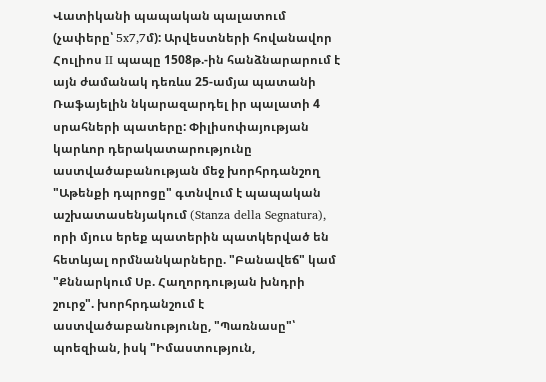Վատիկանի պապական պալատում (չափերը՝ 5x7,7մ): Արվեստների հովանավոր Հուլիոս II պապը 1508թ.-ին հանձնարարում է այն ժամանակ դեռևս 25-ամյա պատանի Ռաֆայելին նկարազարդել իր պալատի 4 սրահների պատերը: Փիլիսոփայության կարևոր դերակատարությունը աստվածաբանության մեջ խորհրդանշող "Աթենքի դպրոցը" գտնվում է պապական աշխատասենյակում (Stanza della Segnatura), որի մյուս երեք պատերին պատկերված են հետևյալ որմնանկարները. "Բանավեճ" կամ "Քննարկում Սբ. Հաղորդության խնդրի շուրջ". խորհրդանշում է աստվածաբանությունը, "Պառնասը"՝ պոեզիան, իսկ "Իմաստություն,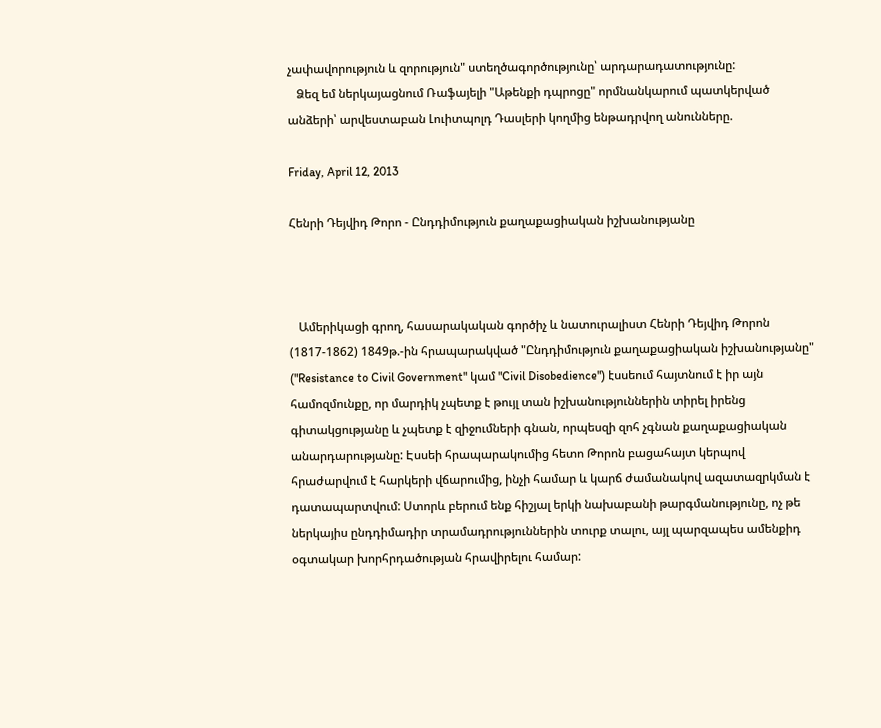չափավորություն և զորություն" ստեղծագործությունը՝ արդարադատությունը:
   Ձեզ եմ ներկայացնում Ռաֆայելի "Աթենքի դպրոցը" որմնանկարում պատկերված անձերի՝ արվեստաբան Լուիտպոլդ Դասլերի կողմից ենթադրվող անունները.

Friday, April 12, 2013

Հենրի Դեյվիդ Թորո - Ընդդիմություն քաղաքացիական իշխանությանը



   Ամերիկացի գրող, հասարակական գործիչ և նատուրալիստ Հենրի Դեյվիդ Թորոն (1817-1862) 1849թ.-ին հրապարակված "Ընդդիմություն քաղաքացիական իշխանությանը" ("Resistance to Civil Government" կամ "Civil Disobedience") էսսեում հայտնում է իր այն համոզմունքը, որ մարդիկ չպետք է թույլ տան իշխանություններին տիրել իրենց գիտակցությանը և չպետք է զիջումների գնան, որպեսզի զոհ չգնան քաղաքացիական անարդարությանը: Էսսեի հրապարակումից հետո Թորոն բացահայտ կերպով հրաժարվում է հարկերի վճարումից, ինչի համար և կարճ ժամանակով ազատազրկման է դատապարտվում: Ստորև բերում ենք հիշյալ երկի նախաբանի թարգմանությունը, ոչ թե ներկայիս ընդդիմադիր տրամադրություններին տուրք տալու, այլ պարզապես ամենքիդ օգտակար խորհրդածության հրավիրելու համար: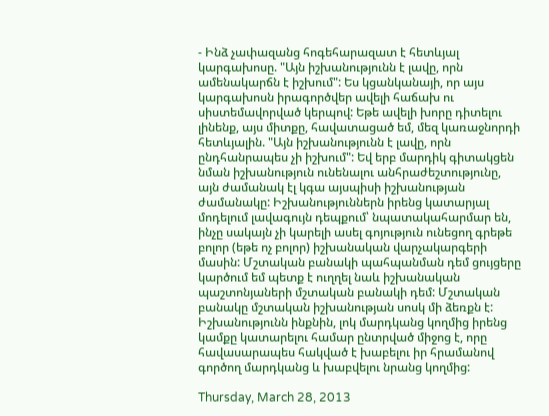- Ինձ չափազանց հոգեհարազատ է հետևյալ կարգախոսը. "Այն իշխանությունն է լավը, որն ամենակարճն է իշխում": Ես կցանկանայի, որ այս կարգախոսն իրագործվեր ավելի հաճախ ու սիստեմավորված կերպով: Եթե ավելի խորը դիտելու լինենք, այս միտքը, հավատացած եմ, մեզ կառաջնորդի հետևյալին. "Այն իշխանությունն է լավը, որն ընդհանրապես չի իշխում": Եվ երբ մարդիկ գիտակցեն նման իշխանություն ունենալու անհրաժեշտությունը, այն ժամանակ էլ կգա այսպիսի իշխանության ժամանակը: Իշխանություններն իրենց կատարյալ մոդելում լավագույն դեպքում՝ նպատակահարմար են, ինչը սակայն չի կարելի ասել գոյություն ունեցող գրեթե բոլոր (եթե ոչ բոլոր) իշխանական վարչակարգերի մասին: Մշտական բանակի պահպանման դեմ ցույցերը կարծում եմ պետք է ուղղել նաև իշխանական պաշտոնյաների մշտական բանակի դեմ: Մշտական բանակը մշտական իշխանության սոսկ մի ձեռքն է: Իշխանությունն ինքնին, լոկ մարդկանց կողմից իրենց կամքը կատարելու համար ընտրված միջոց է, որը հավասարապես հակված է խաբելու իր հրամանով գործող մարդկանց և խաբվելու նրանց կողմից:

Thursday, March 28, 2013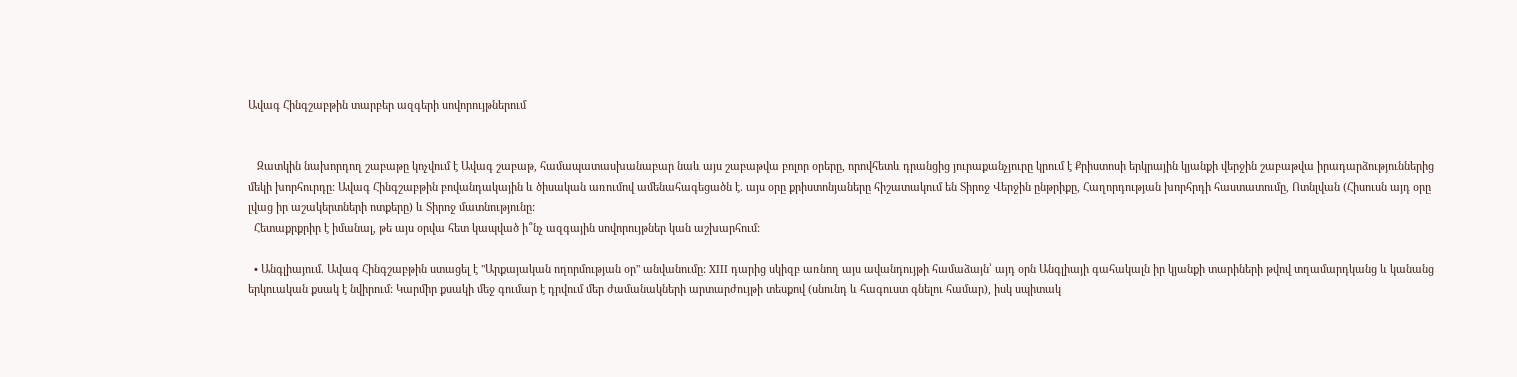Ավագ Հինգշաբթին տարբեր ազգերի սովորույթներում


   Զատկին նախորդող շաբաթը կոչվում է Ավագ շաբաթ, համապատասխանաբար նաև այս շաբաթվա բոլոր օրերը, որովհետև դրանցից յուրաքանչյուրը կրում է Քրիստոսի երկրային կյանքի վերջին շաբաթվա իրադարձություններից մեկի խորհուրդը: Ավագ Հինգշաբթին բովանդակային և ծիսական առումով ամենահագեցածն է. այս օրը քրիստոնյաները հիշատակում են Տիրոջ Վերջին ընթրիքը, Հաղորդության խորհրդի հաստատումը, Ոտնլվան (Հիսուսն այդ օրը լվաց իր աշակերտների ոտքերը) և Տիրոջ մատնությունը:
  Հետաքրքրիր է իմանալ, թե այս օրվա հետ կապված ի՞նչ ազգային սովորույթներ կան աշխարհում:

  • Անգլիայում. Ավագ Հինգշաբթին ստացել է "Արքայական ողորմության օր" անվանումը: XIII դարից սկիզբ առնող այս ավանդույթի համաձայն՝ այդ օրն Անգլիայի գահակալն իր կյանքի տարիների թվով տղամարդկանց և կանանց երկուական քսակ է նվիրում: Կարմիր քսակի մեջ գումար է դրվում մեր ժամանակների արտարժույթի տեսքով (սնունդ և հագուստ գնելու համար), իսկ սպիտակ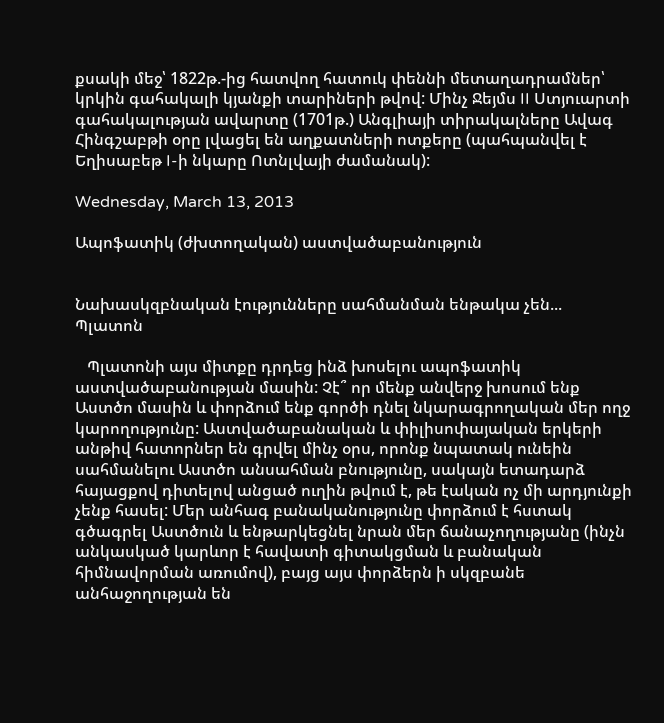քսակի մեջ՝ 1822թ.-ից հատվող հատուկ փեննի մետաղադրամներ՝ կրկին գահակալի կյանքի տարիների թվով: Մինչ Ջեյմս II Ստյուարտի գահակալության ավարտը (1701թ.) Անգլիայի տիրակալները Ավագ Հինգշաբթի օրը լվացել են աղքատների ոտքերը (պահպանվել է Եղիսաբեթ I-ի նկարը Ոտնլվայի ժամանակ):

Wednesday, March 13, 2013

Ապոֆատիկ (ժխտողական) աստվածաբանություն


Նախասկզբնական էությունները սահմանման ենթակա չեն...
Պլատոն

   Պլատոնի այս միտքը դրդեց ինձ խոսելու ապոֆատիկ աստվածաբանության մասին: Չէ՞ որ մենք անվերջ խոսում ենք Աստծո մասին և փորձում ենք գործի դնել նկարագրողական մեր ողջ կարողությունը: Աստվածաբանական և փիլիսոփայական երկերի անթիվ հատորներ են գրվել մինչ օրս, որոնք նպատակ ունեին սահմանելու Աստծո անսահման բնությունը, սակայն ետադարձ հայացքով դիտելով անցած ուղին թվում է, թե էական ոչ մի արդյունքի չենք հասել: Մեր անհագ բանականությունը փորձում է հստակ գծագրել Աստծուն և ենթարկեցնել նրան մեր ճանաչողությանը (ինչն անկասկած կարևոր է հավատի գիտակցման և բանական հիմնավորման առումով), բայց այս փորձերն ի սկզբանե անհաջողության են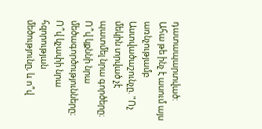դատապարտված: Ահա թե ինչ է ասում այս առնչությամբ Աստվածաշունչը. "Ոչ մեկին տրված չէ պատմել նրա գործերը։ Ո՞վ կքննի նրա մեծագործությունները։ Ո՞վ կչափի նրա հզորության մեծությունը, և ո՞վ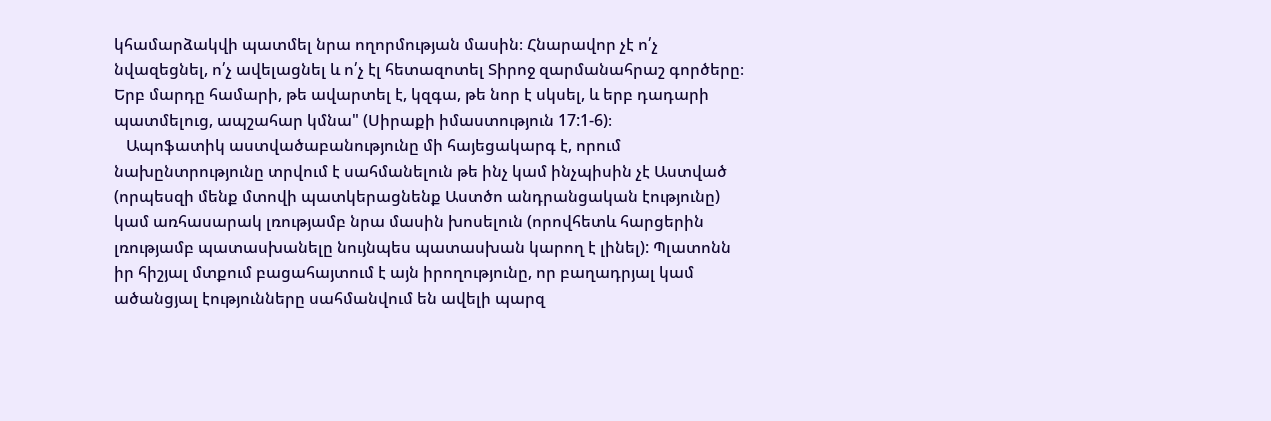կհամարձակվի պատմել նրա ողորմության մասին։ Հնարավոր չէ ո՛չ նվազեցնել, ո՛չ ավելացնել և ո՛չ էլ հետազոտել Տիրոջ զարմանահրաշ գործերը։ Երբ մարդը համարի, թե ավարտել է, կզգա, թե նոր է սկսել, և երբ դադարի պատմելուց, ապշահար կմնա" (Սիրաքի իմաստություն 17:1-6)։
   Ապոֆատիկ աստվածաբանությունը մի հայեցակարգ է, որում նախընտրությունը տրվում է սահմանելուն թե ինչ կամ ինչպիսին չէ Աստված (որպեսզի մենք մտովի պատկերացնենք Աստծո անդրանցական էությունը) կամ առհասարակ լռությամբ նրա մասին խոսելուն (որովհետև հարցերին լռությամբ պատասխանելը նույնպես պատասխան կարող է լինել): Պլատոնն իր հիշյալ մտքում բացահայտում է այն իրողությունը, որ բաղադրյալ կամ ածանցյալ էությունները սահմանվում են ավելի պարզ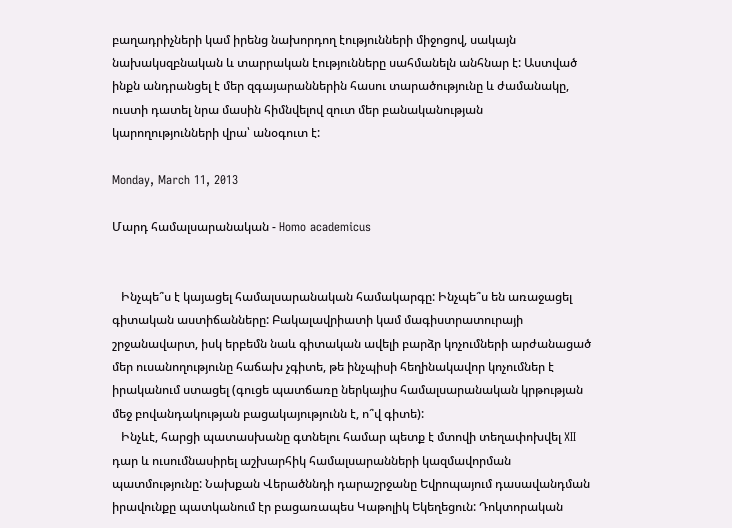բաղադրիչների կամ իրենց նախորդող էությունների միջոցով, սակայն նախակսզբնական և տարրական էությունները սահմանելն անհնար է: Աստված ինքն անդրանցել է մեր զգայարաններին հասու տարածությունը և ժամանակը, ուստի դատել նրա մասին հիմնվելով զուտ մեր բանականության կարողությունների վրա՝ անօգուտ է:

Monday, March 11, 2013

Մարդ համալսարանական - Homo academicus


   Ինչպե՞ս է կայացել համալսարանական համակարգը: Ինչպե՞ս են առաջացել գիտական աստիճանները: Բակալավրիատի կամ մագիստրատուրայի շրջանավարտ, իսկ երբեմն նաև գիտական ավելի բարձր կոչումների արժանացած մեր ուսանողությունը հաճախ չգիտե, թե ինչպիսի հեղինակավոր կոչումներ է իրականում ստացել (գուցե պատճառը ներկայիս համալսարանական կրթության մեջ բովանդակության բացակայությունն է, ո՞վ գիտե):
   Ինչևէ, հարցի պատասխանը գտնելու համար պետք է մտովի տեղափոխվել XII դար և ուսումնասիրել աշխարհիկ համալսարանների կազմավորման պատմությունը: Նախքան Վերածննդի դարաշրջանը Եվրոպայում դասավանդման իրավունքը պատկանում էր բացառապես Կաթոլիկ Եկեղեցուն: Դոկտորական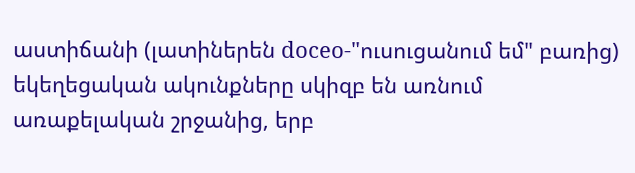աստիճանի (լատիներեն doceo-"ուսուցանում եմ" բառից) եկեղեցական ակունքները սկիզբ են առնում առաքելական շրջանից, երբ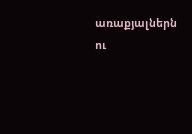առաքյալներն ու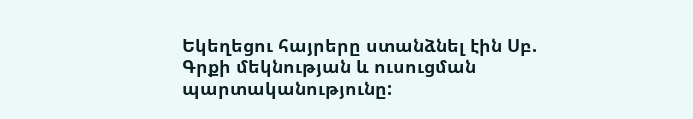Եկեղեցու հայրերը ստանձնել էին Սբ. Գրքի մեկնության և ուսուցման պարտականությունը: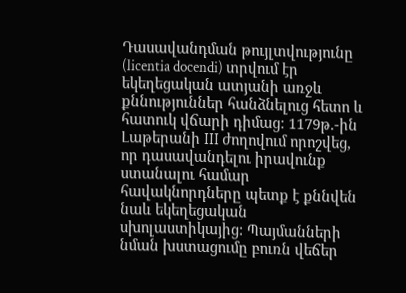Դասավանդման թույլտվությունը (licentia docendi) տրվում էր եկեղեցական ատյանի առջև քննություններ հանձնելուց հետո և հատուկ վճարի դիմաց: 1179թ.-ին Լաթերանի III ժողովում որոշվեց, որ դասավանդելու իրավունք ստանալու համար հավակնորդները պետք է քննվեն նաև եկեղեցական սխոլաստիկայից: Պայմանների նման խստացումը բուռն վեճեր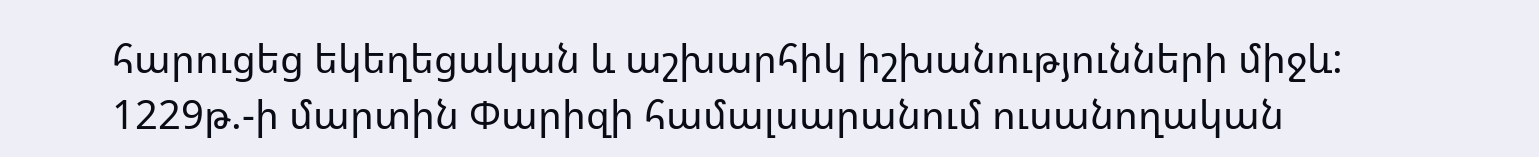հարուցեց եկեղեցական և աշխարհիկ իշխանությունների միջև: 1229թ.-ի մարտին Փարիզի համալսարանում ուսանողական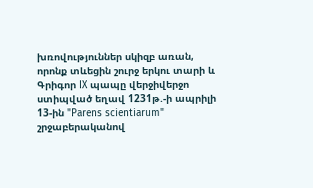խռովություններ սկիզբ առան, որոնք տևեցին շուրջ երկու տարի և Գրիգոր IX պապը վերջիվերջո ստիպված եղավ 1231թ.-ի ապրիլի 13-ին "Parens scientiarum" շրջաբերականով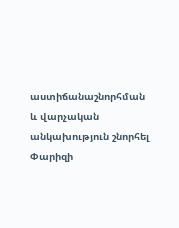աստիճանաշնորհման և վարչական անկախություն շնորհել Փարիզի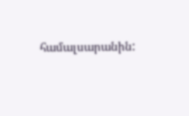համալսարանին: